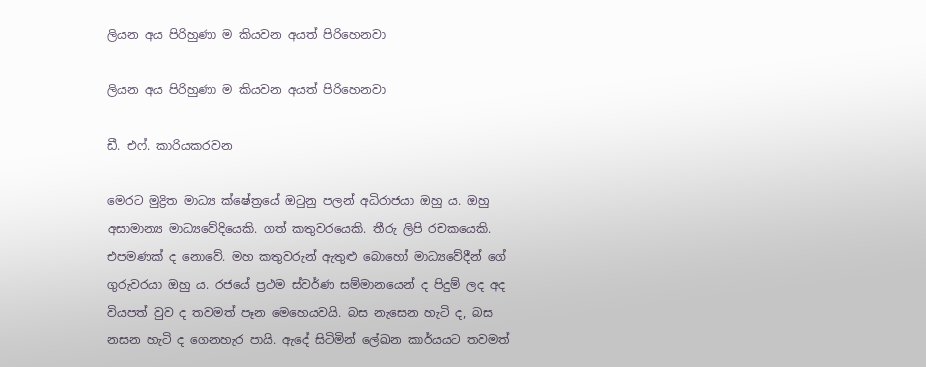ලියන අය පිරිහුණා ම කියවන අයත් පිරිහෙනවා

ලියන අය පිරිහුණා ම කියවන අයත් පිරිහෙනවා

ඩී. එෆ්. කාරියකරවන

මෙරට මුද්‍රිත මාධ්‍ය ක්ෂේත්‍රයේ ඔටුනු පලන් අධිරාජයා ඔහු ය. ඔහු අසාමාන්‍ය මාධ්‍යවේදියෙකි. ගත් කතුවරයෙකි. තීරු ලිපි රචකයෙකි. එපමණක් ද නොවේ. මහ කතුවරුන් ඇතුළු බොහෝ මාධ්‍යවේදීන් ගේ ගුරුවරයා ඔහු ය. රජයේ ප්‍රථම ස්වර්ණ සම්මානයෙන් ද පිදුම් ලද අද වියපත් වුව ද තවමත් පෑන මෙහෙයවයි. බස නැසෙන හැටි ද, බස නසන හැටි ද ගෙනහැර පායි. ඇදේ සිටිමින් ලේඛන කාර්යයට තවමත්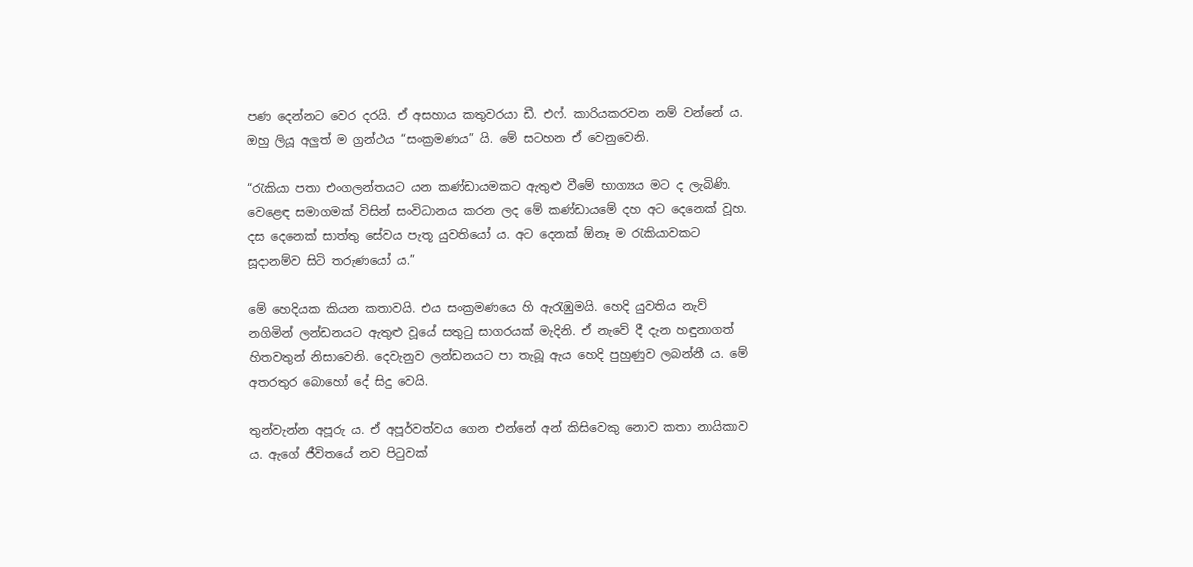පණ දෙන්නට වෙර දරයි. ඒ අසහාය කතුවරයා ඩී. එෆ්. කාරියකරවන නම් වන්නේ ය. ඔහු ලියූ අලුත් ම ග්‍රන්ථය “සංක්‍රමණය” යි. මේ සටහන ඒ වෙනුවෙනි.

“රැකියා පතා එංගලන්තයට යන කණ්ඩායමකට ඇතුළු වීමේ භාග්‍යය මට ද ලැබිණි. වෙළෙඳ සමාගමක් විසින් සංවිධානය කරන ලද මේ කණ්ඩායමේ දහ අට දෙනෙක් වූහ. දස දෙනෙක් සාත්තු සේවය පැතූ යුවතියෝ ය. අට දෙනක් ඕනෑ ම රැකියාවකට සූදානම්ව සිටි තරුණයෝ ය.”

මේ හෙදියක කියන කතාවයි. එය සංක්‍රමණයෙ හි ඇරැඹුමයි. හෙදි යුවතිය නැව් නගිමින් ලන්ඩනයට ඇතුළු වූයේ සතුටු සාගරයක් මැදිනි. ඒ නැවේ දී දැන හඳුනාගත් හිතවතුන් නිසාවෙනි. දෙවැනුව ලන්ඩනයට පා තැබූ ඇය හෙදි පුහුණුව ලබන්නී ය. මේ අතරතුර බොහෝ දේ සිදු වෙයි.

තුන්වැන්න අපූරු ය. ඒ අපූර්වත්වය ගෙන එන්නේ අන් කිසිවෙකු නොව කතා නායිකාව ය. ඇගේ ජීවිතයේ නව පිටුවක්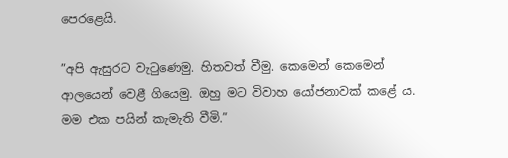පෙරළෙයි.

”අපි ඇසුරට වැටුණෙමු. හිතවත් වීමු. කෙමෙන් කෙමෙන් ආලයෙන් වෙළී ගියෙමු. ඔහු මට විවාහ යෝජනාවක් කළේ ය. මම එක පයින් කැමැති වීමි.”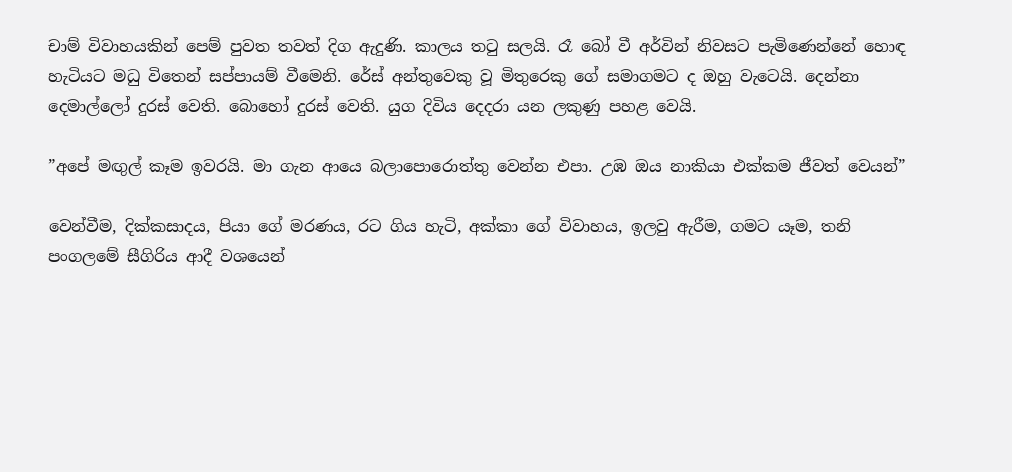චාම් විවාහයකින් පෙම් පුවත තවත් දිග ඇදුණි. කාලය තටු සලයි. රෑ බෝ වී අර්වින් නිවසට පැමිණෙන්නේ හොඳ හැටියට මධු විතෙන් සප්පායම් වීමෙනි. රේස් අන්තුවෙකු වූ මිතුරෙකු ගේ සමාගමට ද ඔහු වැටෙයි. දෙන්නා දෙමාල්ලෝ දුරස් වෙති. බොහෝ දුරස් වෙති. යුග දිවිය දෙදරා යන ලකුණු පහළ වෙයි.

”අපේ මඟුල් කෑම ඉවරයි. මා ගැන ආයෙ බලාපොරොත්තු වෙන්න එපා. උඹ ඔය නාකියා එක්කම ජීවත් වෙයන්”

වෙන්වීම, දික්කසාදය, පියා ගේ මරණය, රට ගිය හැටි, අක්කා ගේ විවාහය, ඉලවු ඇරීම, ගමට යෑම, තනි පංගලමේ සීගිරිය ආදී වශයෙන්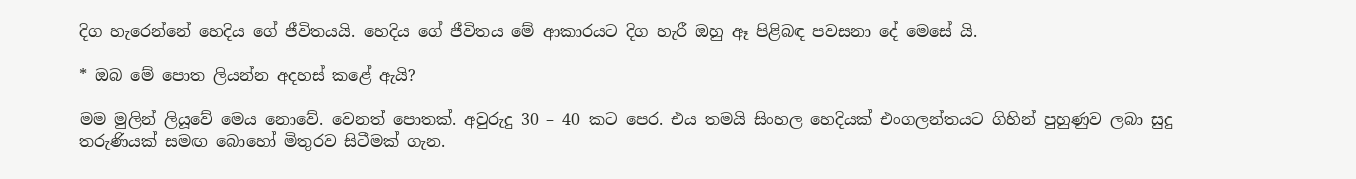දිග හැරෙන්නේ හෙදිය ගේ ජීවිතයයි. හෙදිය ගේ ජීවිතය මේ ආකාරයට දිග හැරී ඔහු ඈ පිළිබඳ පවසනා දේ මෙසේ යි.

* ඔබ මේ පොත ලියන්න අදහස් කළේ ඇයි?

මම මුලින් ලියූවේ මෙය නොවේ. වෙනත් පොතක්. අවුරුදු 30 – 40 කට පෙර. එය තමයි සිංහල හෙදියක් එංගලන්තයට ගිහින් පුහුණුව ලබා සුදු තරුණියක් සමඟ බොහෝ මිතුරව සිටීමක් ගැන.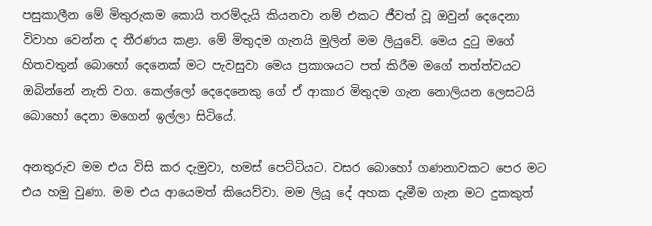පසුකාලීන මේ මිතුරුකම කොයි තරම්දැයි කියනවා නම් එකට ජීවත් වූ ඔවුන් දෙදෙනා විවාහ වෙන්න ද තීරණය කළා. මේ මිතුදම ගැනයි මුලින් මම ලියුවේ. මෙය දුටු මගේ හිතවතුන් බොහෝ දෙනෙක් මට පැවසුවා මෙය ප්‍රකාශයට පත් කිරීම මගේ තත්ත්වයට ඔබින්නේ නැති වග. කෙල්ලෝ දෙදෙනෙකු ගේ ඒ ආකාර මිතුදම ගැන නොලියන ලෙසටයි බොහෝ දෙනා මගෙන් ඉල්ලා සිටියේ.

අනතුරුව මම එය විසි කර දැමුවා, හමස් පෙට්ටියට. වසර බොහෝ ගණනාවකට පෙර මට එය හමු වුණා. මම එය ආයෙමත් කියෙව්වා. මම ලියූ දේ අහක දැමීම ගැන මට දුකකුත්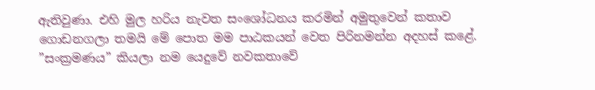ඇතිවුණා. එහි මුල හරිය නැවත සංශෝධනය කරමින් අමුතුවෙන් කතාව ගොඩනගලා තමයි මේ පොත මම පාඨකයන් වෙත පිරිනමන්න අදහස් කළේ. ”සංක්‍රමණය” කියලා නම යෙදුවේ නවකතාවේ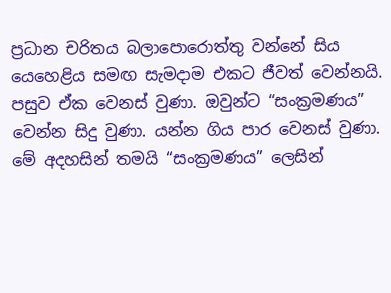ප්‍රධාන චරිතය බලාපොරොත්තු වන්නේ සිය යෙහෙළිය සමඟ සැමදාම එකට ජීවත් වෙන්නයි. පසුව ඒක වෙනස් වුණා. ඔවුන්ට “සංක්‍රමණය” වෙන්න සිදු වුණා. යන්න ගිය පාර වෙනස් වුණා. මේ අදහසින් තමයි “සංක්‍රමණය” ලෙසින්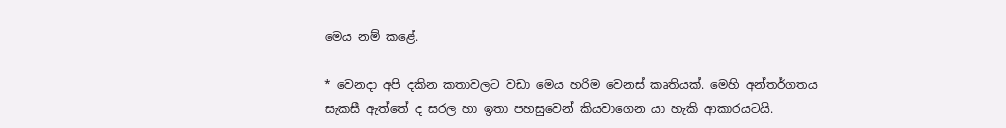මෙය නම් කළේ.

* වෙනදා අපි දකින කතාවලට වඩා මෙය හරිම වෙනස් කෘතියක්. මෙහි අන්තර්ගතය සැකසී ඇත්තේ ද සරල හා ඉතා පහසුවෙන් කියවාගෙන යා හැකි ආකාරයටයි.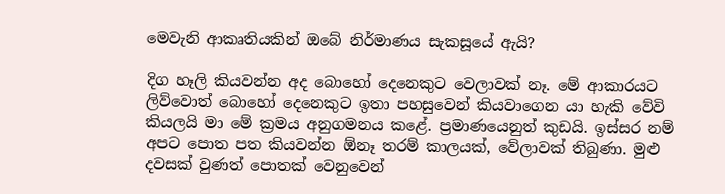මෙවැනි ආකෘතියකින් ඔබේ නිර්මාණය සැකසූයේ ඇයි?

දිග හෑලි කියවන්න අද බොහෝ දෙනෙකුට වෙලාවක් නෑ. මේ ආකාරයට ලිව්වොත් බොහෝ දෙනෙකුට ඉතා පහසුවෙන් කියවාගෙන යා හැකි වේවි කියලයි මා මේ ක්‍රමය අනුගමනය කළේ. ප්‍රමාණයෙනුත් කුඩයි. ඉස්සර නම් අපට පොත පත කියවන්න ඕනෑ තරම් කාලයක්, වේලාවක් තිබුණා. මුළු දවසක් වුණත් පොතක් වෙනුවෙන්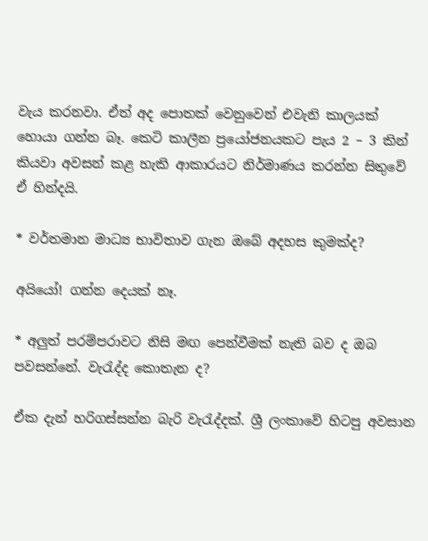වැය කරනවා. ඒත් අද පොතක් වෙනුවෙන් එවැනි කාලයක් හොයා ගන්න බෑ. කෙටි කාලීන ප්‍රයෝජනයකට පැය 2 – 3 කින් කියවා අවසන් කළ හැකි ආකාරයට නිර්මාණය කරන්න සිතුවේ ඒ හින්දයි.

* වර්තමාන මාධ්‍ය භාවිතාව ගැන ඔබේ අදහස කුමක්ද?

අයියෝ! ගන්න දෙයක් නෑ.

* අලුත් පරම්පරාවට නිසි මඟ පෙන්වීමක් නැති බව ද ඔබ පවසන්නේ. වැරැද්ද කොතැන ද?

ඒක දැන් හරිගස්සන්න බැරි වැරැද්දක්. ශ්‍රී ලංකාවේ හිටපු අවසාන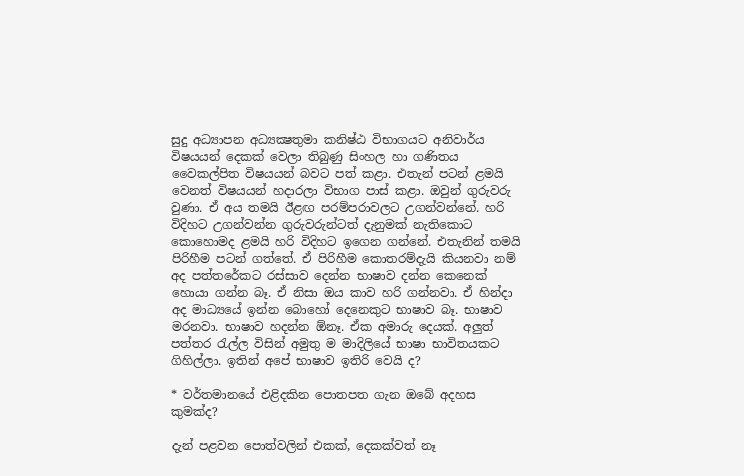සුදු අධ්‍යාපන අධ්‍යක්‍ෂතුමා කනිෂ්ඨ විභාගයට අනිවාර්ය විෂයයන් දෙකක් වෙලා තිබුණු සිංහල හා ගණිතය වෛකල්පිත විෂයයන් බවට පත් කළා. එතැන් පටන් ළමයි වෙනත් විෂයයන් හදාරලා විභාග පාස් කළා. ඔවුන් ගුරුවරු වුණා. ඒ අය තමයි ඊළඟ පරම්පරාවලට උගන්වන්නේ. හරි විදිහට උගන්වන්න ගුරුවරුන්ටත් දැනුමක් නැතිකොට කොහොමද ළමයි හරි විදිහට ඉගෙන ගන්නේ. එතැනින් තමයි පිරිහීම පටන් ගත්තේ. ඒ පිරිහීම කොතරම්දැයි කියනවා නම් අද පත්තරේකට රස්සාව දෙන්න භාෂාව දන්න කෙනෙක් හොයා ගන්න බෑ. ඒ නිසා ඔය කාව හරි ගන්නවා. ඒ හින්දා අද මාධ්‍යයේ ඉන්න බොහෝ දෙනෙකුට භාෂාව බෑ. භාෂාව මරනවා. භාෂාව හදන්න ඕනෑ. ඒක අමාරු දෙයක්. අලුත් පත්තර රැල්ල විසින් අමුතු ම මාදිලියේ භාෂා භාවිතයකට ගිහිල්ලා. ඉතින් අපේ භාෂාව ඉතිරි වෙයි ද?

* වර්තමානයේ එළිදකින පොතපත ගැන ඔබේ අදහස කුමක්ද?

දැන් පළවන පොත්වලින් එකක්, දෙකක්වත් නෑ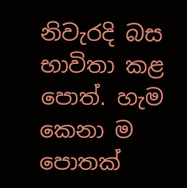නිවැරදි බස භාවිතා කළ පොත්. හැම කෙනා ම පොතක්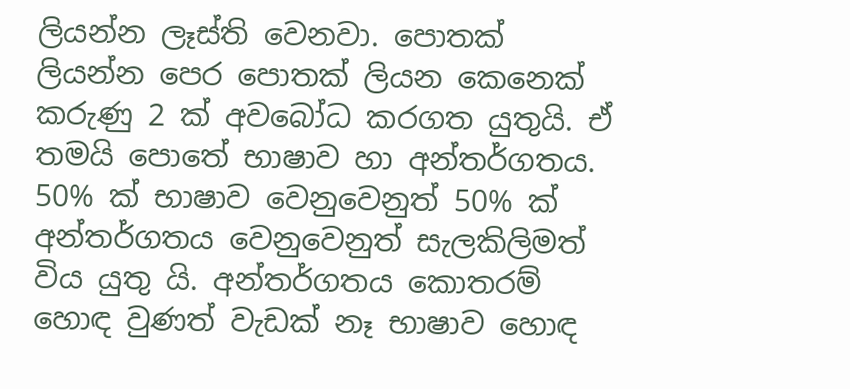ලියන්න ලෑස්ති වෙනවා. පොතක් ලියන්න පෙර පොතක් ලියන කෙනෙක් කරුණු 2 ක් අවබෝධ කරගත යුතුයි. ඒ තමයි පොතේ භාෂාව හා අන්තර්ගතය. 50% ක් භාෂාව වෙනුවෙනුත් 50% ක් අන්තර්ගතය වෙනුවෙනුත් සැලකිලිමත් විය යුතු යි. අන්තර්ගතය කොතරම් හොඳ වුණත් වැඩක් නෑ භාෂාව හොඳ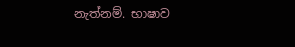නැත්නම්. භාෂාව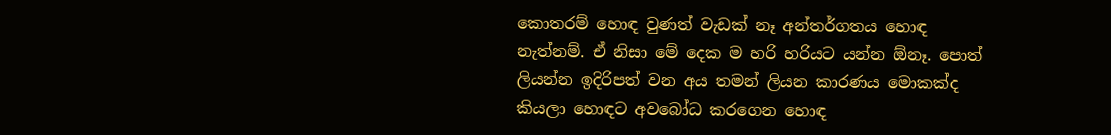කොතරම් හොඳ වුණත් වැඩක් නෑ අන්තර්ගතය හොඳ නැත්නම්. ඒ නිසා මේ දෙක ම හරි හරියට යන්න ඕනෑ. පොත් ලියන්න ඉදිරිපත් වන අය තමන් ලියන කාරණය මොකක්ද කියලා හොඳට අවබෝධ කරගෙන හොඳ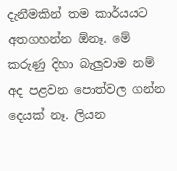දැනීමකින් තම කාර්යයට අතගහන්න ඕනෑ. මේ කරුණු දිහා බැලුවාම නම් අද පළවන පොත්වල ගන්න දෙයක් නෑ. ලියන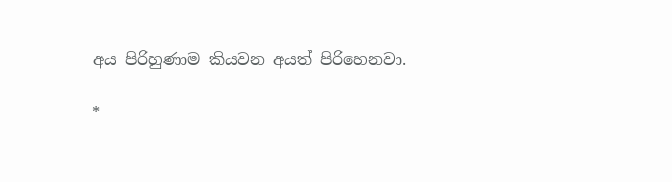අය පිරිහුණාම කියවන අයත් පිරිහෙනවා.

*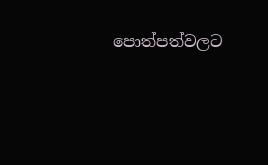පොත්පත්වලට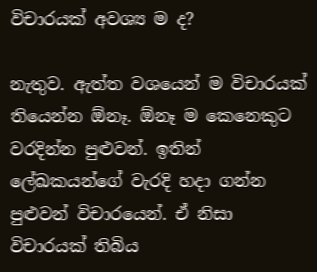විචාරයක් අවශ්‍ය ම ද?

නැතුව. ඇත්ත වශයෙන් ම විචාරයක් තියෙන්න ඕනෑ. ඕනෑ ම කෙනෙකුට වරදින්න පුළුවන්. ඉතින් ලේඛකයන්ගේ වැරදි හදා ගන්න පුළුවන් විචාරයෙන්. ඒ නිසා විචාරයක් තිබිය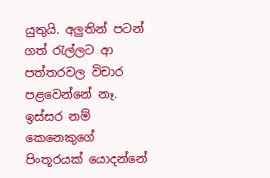යුතුයි. අලුතින් පටන් ගත් රැල්ලට ආ පත්තරවල විචාර පළවෙන්නේ නෑ. ඉස්සර නම් කෙනෙකුගේ පිංතූරයක් යොදන්නේ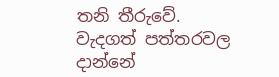තනි තීරුවේ. වැදගත් පත්තරවල දාන්නේ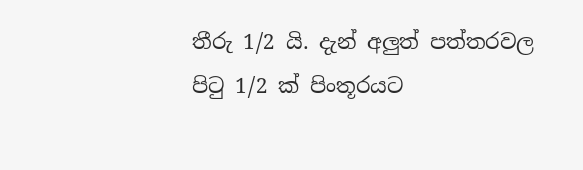තීරු 1/2 යි. දැන් අලුත් පත්තරවල පිටු 1/2 ක් පිංතූරයට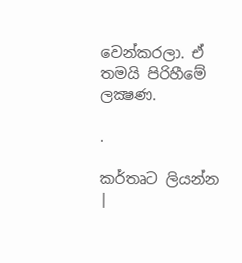වෙන්කරලා. ඒ තමයි පිරිහීමේ ලක්‍ෂණ.

.

කර්තෘට ලියන්න |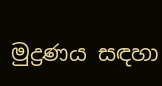මුද්‍රණය සඳහා